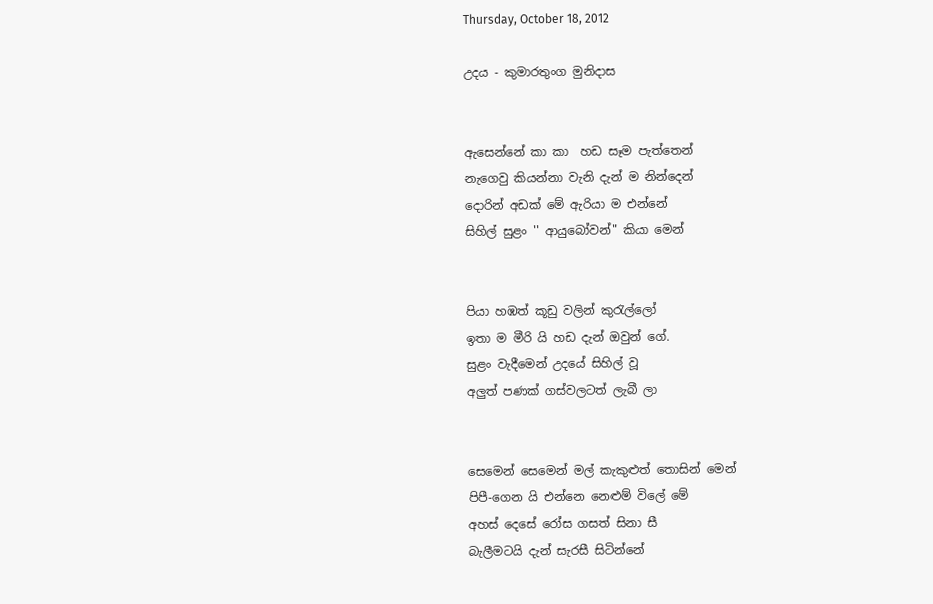Thursday, October 18, 2012

උදය - කුමාරතුංග මුනිදාස


ඇසෙන්නේ කා කා  හඩ සෑම පැත්තෙන්
නැගෙවු කියන්නා වැනි දැන් ම නින්දෙන්
දොරින් අඩක් මේ ඇරියා ම එන්නේ
සිහිල් සුළං '' ආයුබෝවන්" කියා මෙන්


පියා හඹත් කූඩු වලින් කුරැල්ලෝ
ඉතා ම මීරි යි හඩ දැන් ඔවුන් ගේ.
සුළං වැදීමෙන් උදයේ සිහිල් වූ
අලුත් පණක් ගස්වලටත් ලැබී ලා


සෙමෙන් සෙමෙන් මල් කැකුළුත් තොසින් මෙන්
පිපී-ගෙන යි එන්නෙ නෙළුම් විලේ මේ
අහස් දෙසේ රෝස ගසත් සිනා සී
බැලීමටයි දැන් සැරසී සිටින්නේ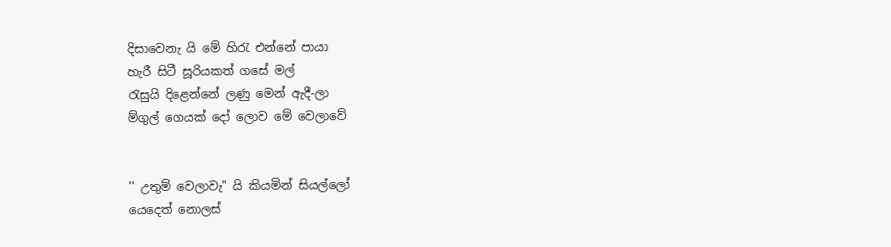දිසාවෙනැ යි මේ හිරැ එන්නේ පායා
හැරී සිටී සූරියකත් ගසේ මල්
රැසුයි දිළෙන්නේ ලණු මෙන් ඇදී-ලා
ම්‍ගුල් ගෙයක් දෝ ලොව මේ වෙලාවේ


'' උතුම් වෙලාවැ" යි කියමින් සියල්ලෝ
යෙදෙත් නොලස්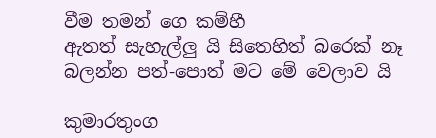වීම තමන් ගෙ කම්හී
ඇතත් සැහැල්ලු යි සිතෙහිත් බරෙක් නෑ
බලන්න පත්-පොත් මට මේ වෙලාව යි

කුමාරතුංග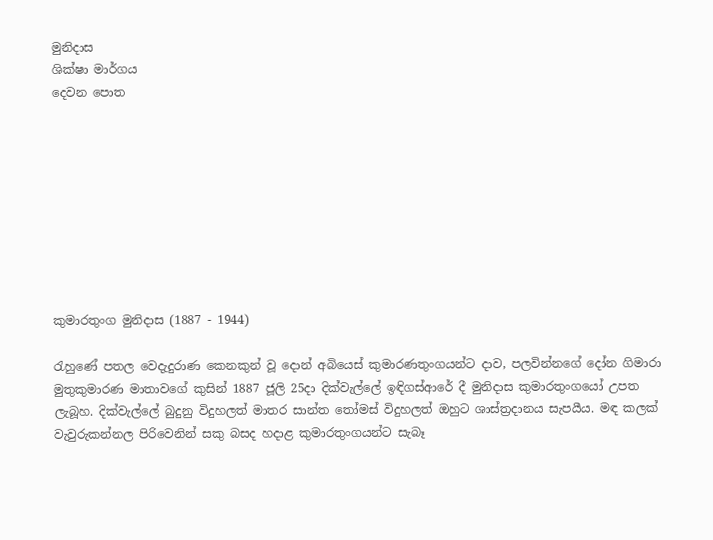මුනිදාස
ශික්ෂා මාර්ගය
දෙවන පොත









කුමාරතුංග මුනිදාස (1887 - 1944)

රැහුණේ පතල වෙදැදුරාණ කෙනකුන් වූ දොන් අබියෙස් කුමාරණතුංගයන්ට දාව, පලවින්නගේ දෝන ගිමාරා මුතුකුමාරණ මාතාවගේ කුසින් 1887 ජූලි 25දා දික්වැල්ලේ ඉඳිගස්ආරේ දී මුනිදාස කුමාරතුංගයෝ උපත ලැබූහ. දික්වැල්ලේ බුදුනු විදුහලත් මාතර සාන්ත තෝමස් විදුහලත් ඔහුට ශාස්ත්‍රදානය සැපයීය. මඳ කලක් වැවුරුකන්නල පිරිවෙනින් සකු බසද හදාළ කුමාරතුංගයන්ට සැබෑ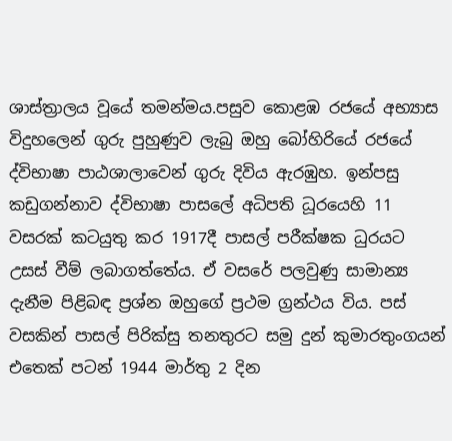ශාස්ත්‍රාලය වූයේ තමන්මය.පසුව කොළඹ රජයේ අභ්‍යාස විදුහලෙන් ගුරු පුහුණුව ලැබු ඔහු බෝහිරියේ රජයේ ද්විභාෂා පාඨශාලාවෙන් ගුරු දිවිය ඇරඹුහ. ඉන්පසු කඩුගන්නාව ද්විභාෂා පාසලේ අධිපති ධූරයෙහි 11 වසරක් කටයුතු කර 1917දී පාසල් පරීක්ෂක ධුරයට උසස් වීම් ලබාගත්තේය. ඒ වසරේ පලවුණු සාමාන්‍ය දැනීම පිළිබඳ ප්‍රශ්න ඔහුගේ ප්‍රථම ග්‍රන්ථය විය. පස් වසකින් පාසල් පිරික්සු තනතුරට සමු දුන් කුමාරතුංගයන් එතෙක් පටන් 1944 මාර්තු 2 දින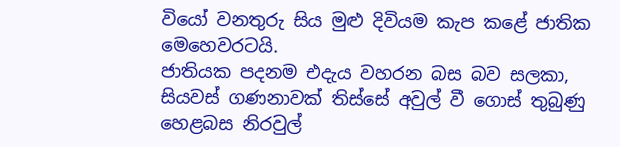වියෝ වනතුරු සිය මුළු දිවියම කැප කළේ ජාතික මෙහෙවරටයි.
ජාතියක පදනම එදැය වහරන බස බව සලකා, සියවස් ගණනාවක් තිස්සේ අවුල් වී ගොස් තුබුණු හෙළබස නිරවුල්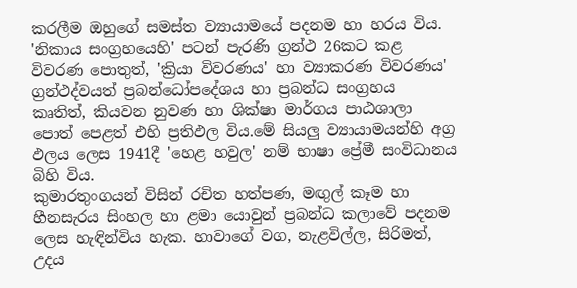කරලීම ඔහුගේ සමස්ත ව්‍යායාමයේ පදනම හා හරය විය. 'නිකාය සංග්‍රහයෙහි' පටන් පැරණි ග්‍රන්ථ 26කට කළ විවරණ පොතුත්, 'ක්‍රියා විවරණය' හා ව්‍යාකරණ විවරණය' ග්‍රන්ථද්වයත් ප්‍රබන්ධෝපදේශය හා ප්‍රබන්ධ සංග්‍රහය කෘතිත්, කියවන නුවණ හා ශික්ෂා මාර්ගය පාඨශාලා පොත් පෙළත් එහි ප්‍රතිඵල විය.මේ සියලු ව්‍යායාමයන්හි අග්‍ර ඵලය ලෙස 1941දී 'හෙළ හවුල' නම් භාෂා ප්‍රේමී සංවිධානය බිහි විය.
කුමාරතුංගයන් විසින් රචිත හත්පණ, මඟුල් කෑම හා හීනසැරය සිංහල හා ළමා යොවුන් ප්‍රබන්ධ කලාවේ පදනම ලෙස හැඳින්විය හැක. හාවාගේ වග, නැළවිල්ල, සිරිමත්, උදය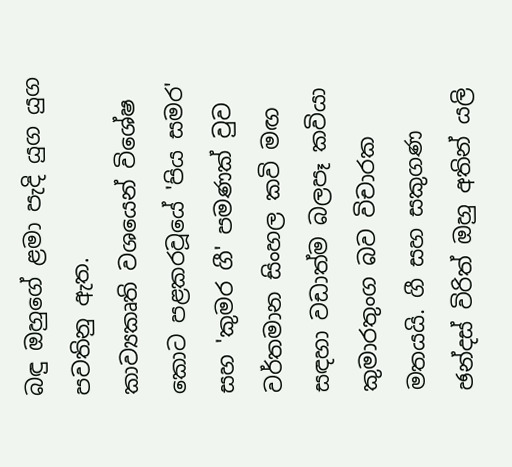බඳු ඔහුගේ ළමා පැදි යුග යුග පවතිනු ඇත.
කාව්‍යකෘති වශයෙන් විශේෂ කොට පළකරවූයේ 'පිය සමර' සහ 'කුමර ගී' පමණක් වුව වර්තමාන සිංහල කවි මඟ සඳහා වඩාත්ම බලපෑ කවියා කුමාරතුංග බව විචාරක මතයයි. ගී සහ සකුගණ ඡන්දස් විරිත් ඔහු අතින් යලි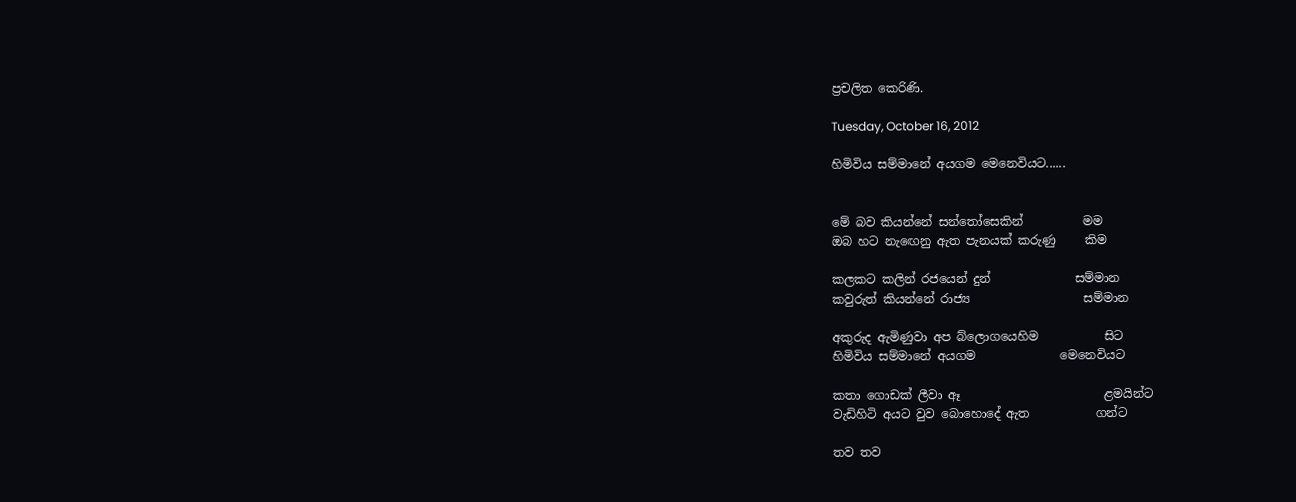ප්‍රචලිත කෙරිණි.

Tuesday, October 16, 2012

හිමිවිය සම්මානේ අයගම මෙනෙවියට......


මේ බව කියන්නේ සන්තෝසෙකින්          මම
ඔබ හට නැඟෙනු ඇත පැනයක් කරුණු     කිම

කලකට කලින් රජයෙන් දුන්              සම්මාන
කවුරුත් කියන්නේ රාජ්‍ය                   සම්මාන

අකුරුද ඇමිණුවා අප බ්ලොගයෙහිම           සිට
හිමිවිය සම්මානේ අයගම              මෙනෙවියට

කතා ගොඩක් ලීවා ඈ                        ළමයින්ට
වැඩිහිටි අයට වුව බොහොදේ ඇත           ගන්ට

තව තව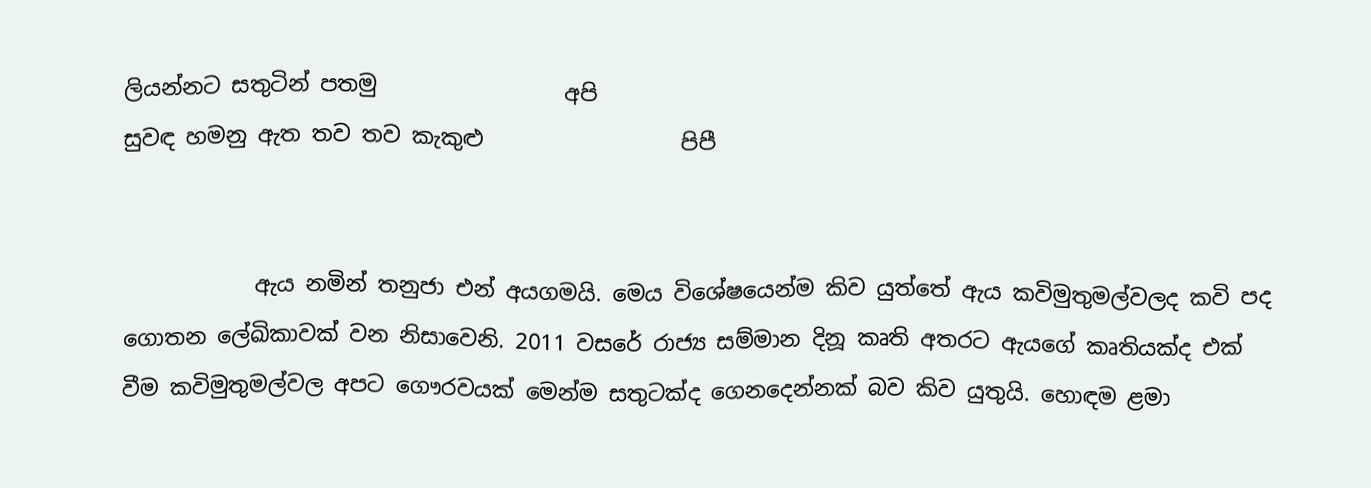ලියන්නට සතුටින් පතමු                 අපි
සුවඳ හමනු ඇත තව තව කැකුළු                  පිපී


            ඇය නමින් තනුජා එන් අයගමයි. මෙය විශේෂයෙන්ම කිව යුත්තේ ඇය කවිමුතුමල්වලද කවි පද ගොතන ලේඛිකාවක් වන නිසාවෙනි. 2011 වසරේ රාජ්‍ය සම්මාන දිනූ කෘති අතරට ඇයගේ කෘතියක්ද එක් වීම කවිමුතුමල්වල අපට ගෞරවයක් මෙන්ම සතුටක්ද ගෙනදෙන්නක් බව කිව යුතුයි. හොඳම ළමා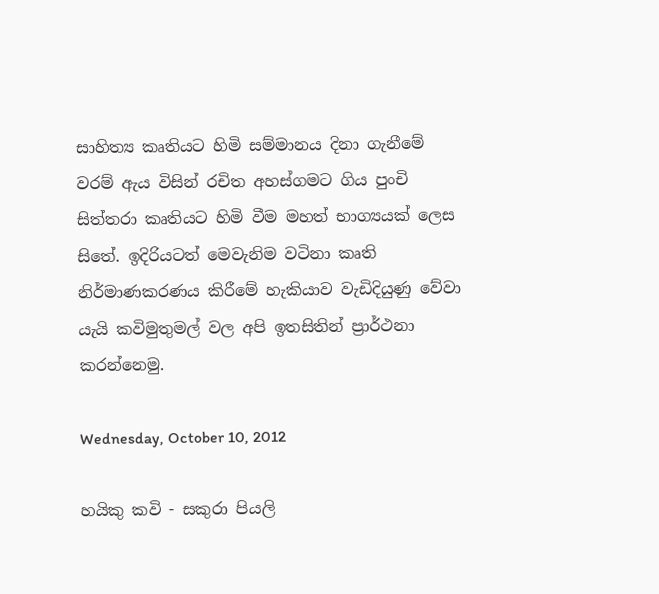සාහිත්‍ය කෘතියට හිමි සම්මානය දිනා ගැනීමේ වරම් ඇය විසින් රචිත අහස්ගමට ගිය පුංචි සිත්තරා කෘතියට හිමි වීම මහත් භාග්‍යයක් ලෙස සිතේ. ඉදිරියටත් මෙවැනිම වටිනා කෘති නිර්මාණකරණය කිරීමේ හැකියාව වැඩිදියුණු වේවා යැයි කවිමුතුමල් වල අපි ඉතසිතින් ප්‍රාර්ථනා කරන්නෙමු.

Wednesday, October 10, 2012

හයිකු කවි - සකුරා පියලි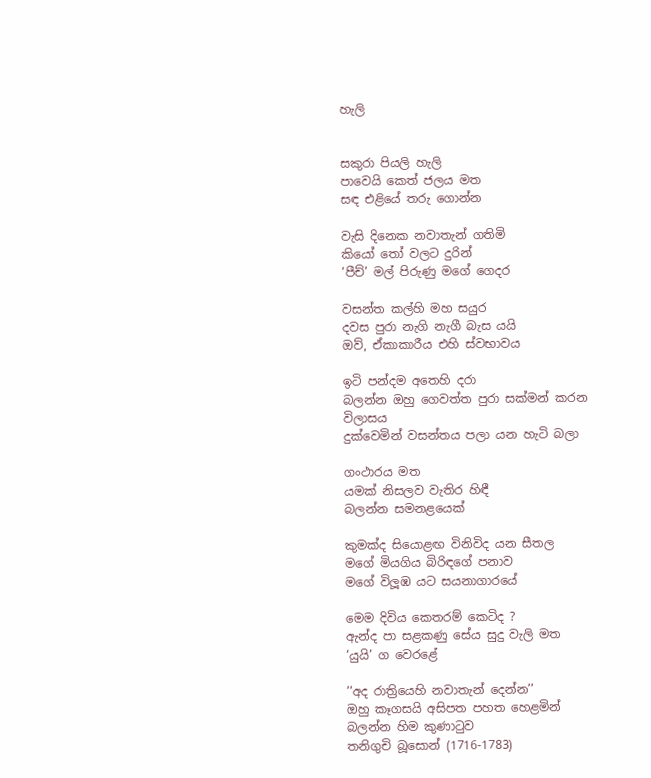හැලි


සකුරා පියලි හැලි
පාවෙයි කෙත් ජලය මත
සඳ එළියේ තරු ගොන්න

වැසි දිනෙක නවාතැන් ගතිමි
කියෝ තෝ වලට දුරින්
‘පීච්’ මල් පිරුණු මගේ ගෙදර

වසන්ත කල්හි මහ සයුර
දවස පුරා නැගි නැගී බැස යයි
ඔව්, ඒකාකාරීය එහි ස්වභාවය

ඉටි පන්දම අතෙහි දරා
බලන්න ඔහු ගෙවත්ත පුරා සක්මන් කරන විලාසය
දුක්වෙමින් වසන්තය පලා යන හැටි බලා

ගංථාරය මත
යමක් නිසලව වැතිර හිඳී
බලන්න සමනළයෙක්

කුමක්ද සියොළඟ විනිවිද යන සීතල
මගේ මියගිය බිරිඳගේ පනාව
මගේ විලූඹ යට සයනාගාරයේ

මෙම දිවිය කෙතරම් කෙටිද ?
ඇන්ද පා සළකණු සේය සුදු වැලි මත
‘යුයි’ ග වෙරළේ

‘‘අද රාත්‍රියෙහි නවාතැන් දෙන්න’’
ඔහු කෑගසයි අසිපත පහත හෙළමින්
බලන්න හිම කුණාටුව
තනිගුචි බූසොන් (1716-1783)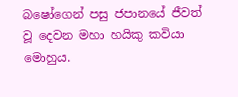බෂෝගෙන් පසු ජපානයේ ජීවත් වූ දෙවන මහා හයිකු කවියා මොහුය.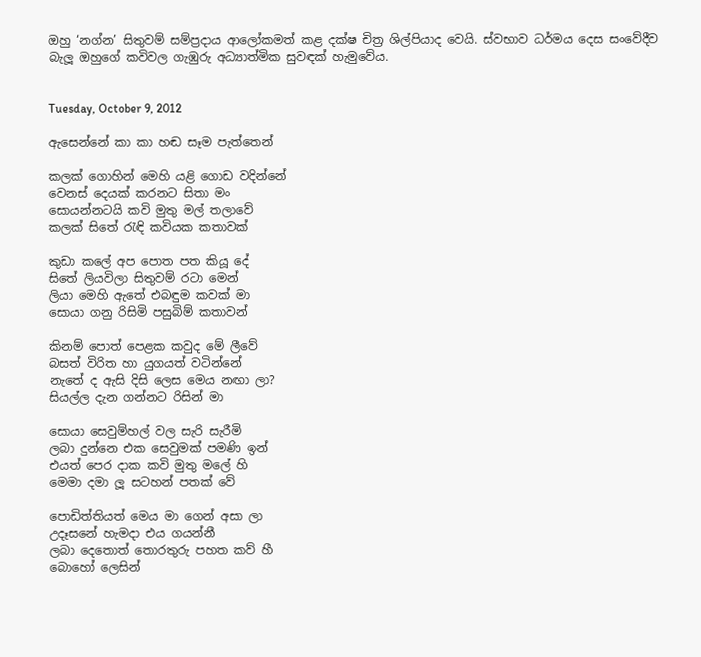ඔහු ‘නග්න’ සිතුවම් සම්ප්‍රදාය ආලෝකමත් කළ දක්ෂ චිත්‍ර ශිල්පියාද වෙයි. ස්වභාව ධර්මය දෙස සංවේදීව බැලූ ඔහුගේ කවිවල ගැඹුරු අධ්‍යාත්මික සුවඳක් හැමුවේය.


Tuesday, October 9, 2012

ඇසෙන්නේ කා කා හඬ සෑම පැත්තෙන්

කලක් ගොහින් මෙහි යළි ගොඩ වදින්නේ
වෙනස් දෙයක් කරනට සිතා මං
සොයන්නටයි කවි මුතු මල් තලාවේ
කලක් සිතේ රැඳි කවියක කතාවක්

කුඩා කලේ අප පොත පත කියූ දේ
සිතේ ලියවිලා සිතුවම් රටා මෙන්
ලියා මෙහි ඇතේ එබඳුම කවක් මා
සොයා ගනු රිසිමි පසුබිම් කතාවන්

කිනම් පොත් පෙළක කවුද මේ ලීවේ
බසත් විරිත හා යුගයත් වටින්නේ
නැතේ ද ඇසි දිසි ලෙස මෙය නඟා ලා?
සියල්ල දැන ගන්නට රිසින් මා

සොයා සෙවුම්හල් වල සැරි සැරීමි
ලබා දුන්නෙ එක සෙවුමක්‌ පමණි ඉන්
එයත් පෙර දාක කවි මුතු මලේ හි
මෙමා දමා ලූ සටහන් පතක් වේ

පොඩිත්තියත් මෙය මා ගෙන් අසා ලා
උදෑසනේ හැමදා එය ගයන්නී
ලබා දෙතොත් තොරතුරු පහත කව් හී
බොහෝ ලෙසින්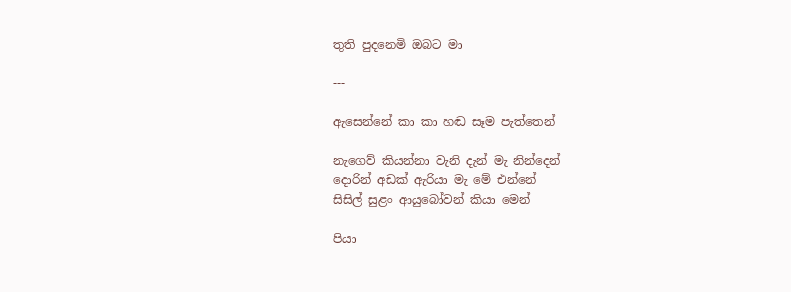තුති පුදනෙමි ඔබට මා

---

ඇසෙන්නේ කා කා හඬ සෑම පැත්තෙන්

නැගෙව් කියන්නා වැනි දැන් මැ නින්දෙන්
දොරින් අඩක් ඇරියා මැ මේ එන්නේ
සිසිල් සුළං ආයුබෝවන් කියා මෙන්

පියා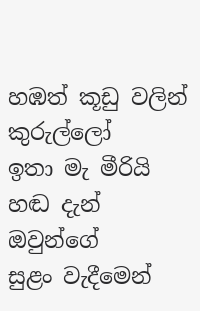හඹත් කූඩු වලින් කුරුල්ලෝ
ඉතා මැ මීරියි හඬ දැන් ඔවුන්ගේ
සුළං වැදීමෙන්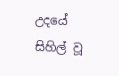උදයේ සිහිල් වූ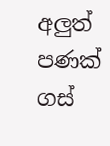අලුත් පණක් ගස්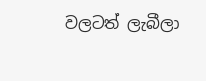වලටත් ලැබීලා